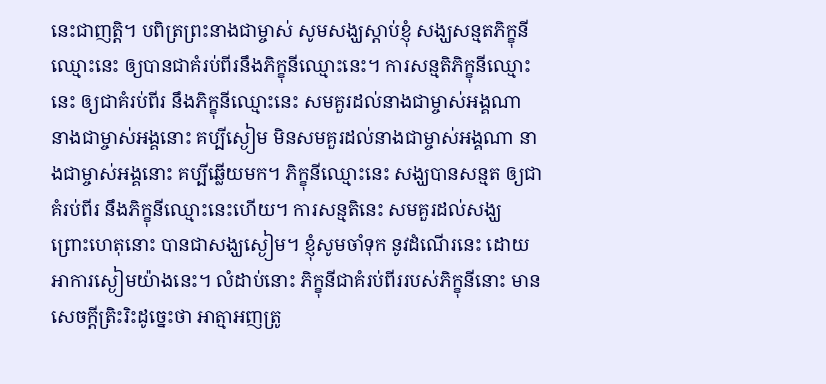នេះជាញត្តិ។ បពិត្រព្រះនាងជាម្ចាស់ សូមសង្ឃស្តាប់ខ្ញុំ សង្ឃសន្មតភិក្ខុនីឈ្មោះនេះ ឲ្យបានជាគំរប់ពីរនឹងភិក្ខុនីឈ្មោះនេះ។ ការសន្មតិភិក្ខុនីឈ្មោះនេះ ឲ្យជាគំរប់ពីរ នឹងភិក្ខុនីឈ្មោះនេះ សមគួរដល់នាងជាម្ចាស់អង្គណា នាងជាម្ចាស់អង្គនោះ គប្បីស្ងៀម មិនសមគួរដល់នាងជាម្ចាស់អង្គណា នាងជាម្ចាស់អង្គនោះ គប្បីឆ្លើយមក។ ភិក្ខុនីឈ្មោះនេះ សង្ឃបានសន្មត ឲ្យជាគំរប់ពីរ នឹងភិក្ខុនីឈ្មោះនេះហើយ។ ការសន្មតិនេះ សមគួរដល់សង្ឃ ព្រោះហេតុនោះ បានជាសង្ឃស្ងៀម។ ខ្ញុំសូមចាំទុក នូវដំណើរនេះ ដោយអាការស្ងៀមយ៉ាងនេះ។ លំដាប់នោះ ភិក្ខុនីជាគំរប់ពីររបស់ភិក្ខុនីនោះ មានសេចក្តីត្រិះរិះដូច្នេះថា អាត្មាអញត្រូ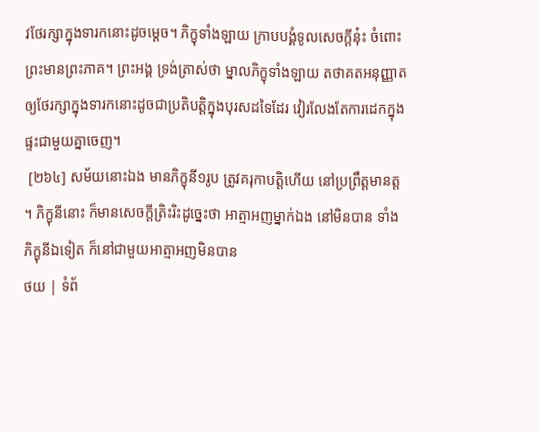វថែរក្សាក្នុងទារកនោះដូចម្តេច។ ភិក្ខុទាំងឡាយ ក្រាបបង្គំទូលសេចក្តីនុ៎ះ ចំពោះព្រះមានព្រះភាគ។ ព្រះអង្គ ទ្រង់ត្រាស់ថា ម្នាលភិក្ខុទាំងឡាយ តថាគតអនុញ្ញាតឲ្យថែរក្សាក្នុងទារកនោះដូចជាប្រតិបត្តិក្នុងបុរសដទៃដែរ វៀរលែងតែការដេកក្នុងផ្ទះជាមួយគ្នាចេញ។
 [២៦៤] សម័យនោះឯង មានភិក្ខុនី១រូប ត្រូវគរុកាបត្តិហើយ នៅប្រព្រឹត្តមានត្ត។ ភិក្ខុនីនោះ ក៏មានសេចក្តីត្រិះរិះដូច្នេះថា អាត្មាអញម្នាក់ឯង នៅមិនបាន ទាំងភិក្ខុនីឯទៀត ក៏នៅជាមួយអាត្មាអញមិនបាន
ថយ | ទំព័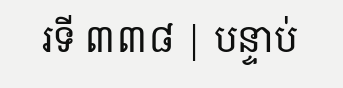រទី ៣៣៨ | បន្ទាប់